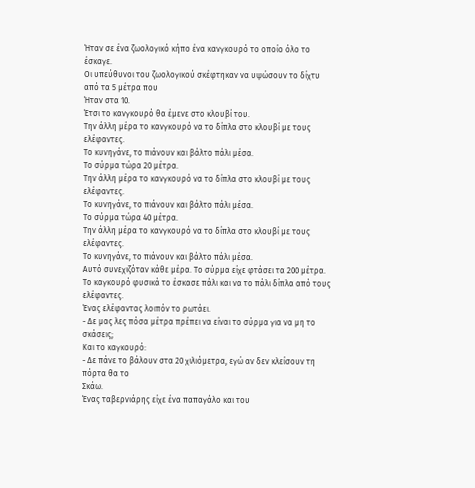Ήταν σε ένα ζωολογικό κήπο ένα κανγκουρό το οποίο όλο το έσκαγε.
Οι υπεύθυνοι του ζωολογικού σκέφτηκαν να υψώσουν το δίχτυ από τα 5 μέτρα που
Ήταν στα 10.
Έτσι το κανγκουρό θα έμενε στο κλουβί του.
Την άλλη μέρα το κανγκουρό να το δίπλα στο κλουβί με τους ελέφαντες.
Το κυνηγάνε, το πιάνουν και βάλτο πάλι μέσα.
Το σύρμα τώρα 20 μέτρα.
Την άλλη μέρα το κανγκουρό να το δίπλα στο κλουβί με τους ελέφαντες.
Το κυνηγάνε, το πιάνουν και βάλτο πάλι μέσα.
Το σύρμα τώρα 40 μέτρα.
Την άλλη μέρα το κανγκουρό να το δίπλα στο κλουβί με τους ελέφαντες.
Το κυνηγάνε, το πιάνουν και βάλτο πάλι μέσα.
Αυτό συνεχιζόταν κάθε μέρα. Το σύρμα είχε φτάσει τα 200 μέτρα.
Το καγκουρό φυσικά το έσκασε πάλι και να το πάλι δίπλα από τους ελέφαντες.
Ένας ελέφαντας λοιπόν το ρωτάει.
- Δε μας λες πόσα μέτρα πρέπει να είναι το σύρμα για να μη το σκάσεις;
Και το καγκουρό:
- Δε πάνε το βάλουν στα 20 χιλιόμετρα, εγώ αν δεν κλείσουν τη πόρτα θα το
Σκάω.
Ένας ταβερνιάρης είχε ένα παπαγάλο και του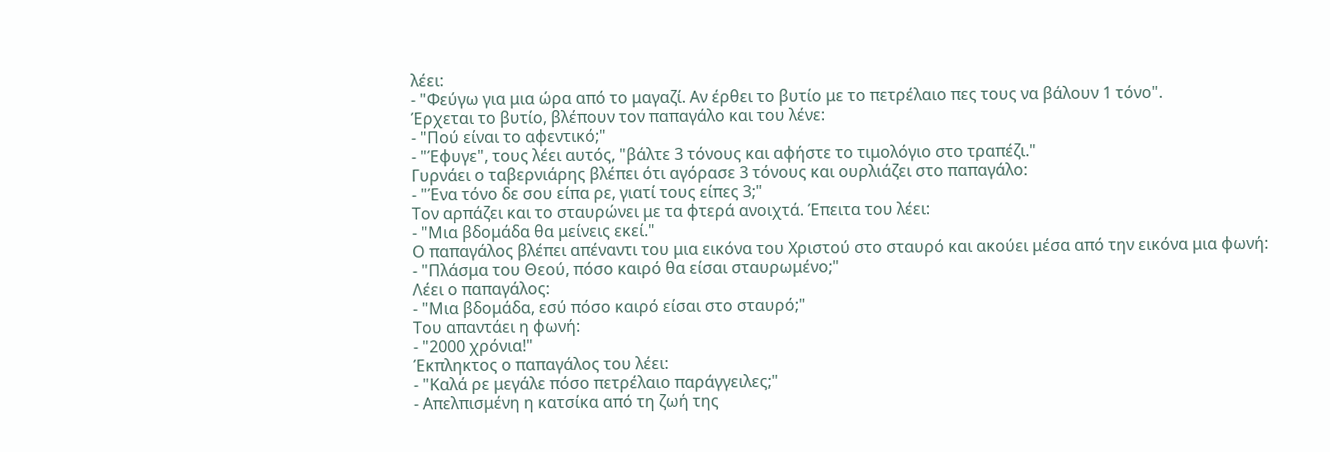λέει:
- "Φεύγω για μια ώρα από το μαγαζί. Αν έρθει το βυτίο με το πετρέλαιο πες τους να βάλουν 1 τόνο".
Έρχεται το βυτίο, βλέπουν τον παπαγάλο και του λένε:
- "Πού είναι το αφεντικό;"
- "Έφυγε", τους λέει αυτός, "βάλτε 3 τόνους και αφήστε το τιμολόγιο στο τραπέζι."
Γυρνάει ο ταβερνιάρης βλέπει ότι αγόρασε 3 τόνους και ουρλιάζει στο παπαγάλο:
- "Ένα τόνο δε σου είπα ρε, γιατί τους είπες 3;"
Τον αρπάζει και το σταυρώνει με τα φτερά ανοιχτά. Έπειτα του λέει:
- "Μια βδομάδα θα μείνεις εκεί."
Ο παπαγάλος βλέπει απέναντι του μια εικόνα του Χριστού στο σταυρό και ακούει μέσα από την εικόνα μια φωνή:
- "Πλάσμα του Θεού, πόσο καιρό θα είσαι σταυρωμένο;"
Λέει ο παπαγάλος:
- "Μια βδομάδα, εσύ πόσο καιρό είσαι στο σταυρό;"
Του απαντάει η φωνή:
- "2000 χρόνια!"
Έκπληκτος ο παπαγάλος του λέει:
- "Καλά ρε μεγάλε πόσο πετρέλαιο παράγγειλες;"
- Απελπισμένη η κατσίκα από τη ζωή της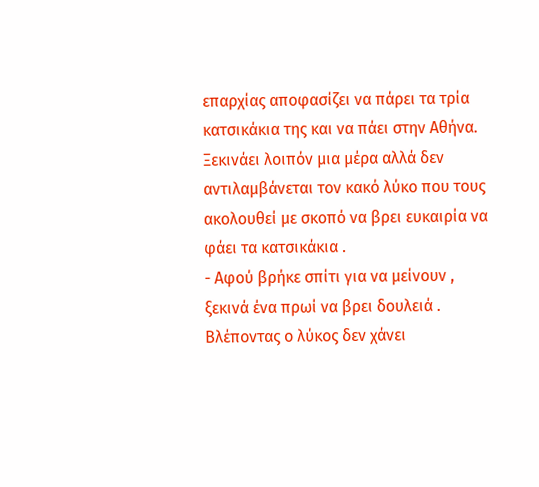επαρχίας αποφασίζει να πάρει τα τρία κατσικάκια της και να πάει στην Αθήνα. Ξεκινάει λοιπόν μια μέρα αλλά δεν αντιλαμβάνεται τον κακό λύκο που τους ακολουθεί με σκοπό να βρει ευκαιρία να φάει τα κατσικάκια .
- Αφού βρήκε σπίτι για να μείνουν , ξεκινά ένα πρωί να βρει δουλειά . Βλέποντας ο λύκος δεν χάνει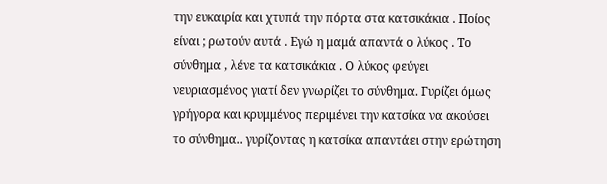την ευκαιρία και χτυπά την πόρτα στα κατσικάκια . Ποίος είναι ; ρωτούν αυτά . Εγώ η μαμά απαντά ο λύκος . Το σύνθημα , λένε τα κατσικάκια . Ο λύκος φεύγει νευριασμένος γιατί δεν γνωρίζει το σύνθημα. Γυρίζει όμως γρήγορα και κρυμμένος περιμένει την κατσίκα να ακούσει το σύνθημα.. γυρίζοντας η κατσίκα απαντάει στην ερώτηση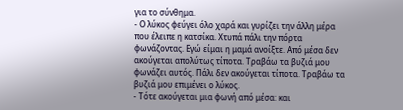για το σύνθημα.
- Ο λύκος φεύγει όλο χαρά και γυρίζει την άλλη μέρα που έλειπε η κατσίκα. Χτυπά πάλι την πόρτα φωνάζοντας. Εγώ είμαι η μαμά ανοίξτε. Από μέσα δεν ακούγεται απολύτως τίποτα. Τραβάω τα βυζιά μου φωνάζει αυτός. Πάλι δεν ακούγεται τίποτα. Τραβάω τα βυζιά μου επιμένει ο λύκος.
- Τότε ακούγεται μια φωνή από μέσα: και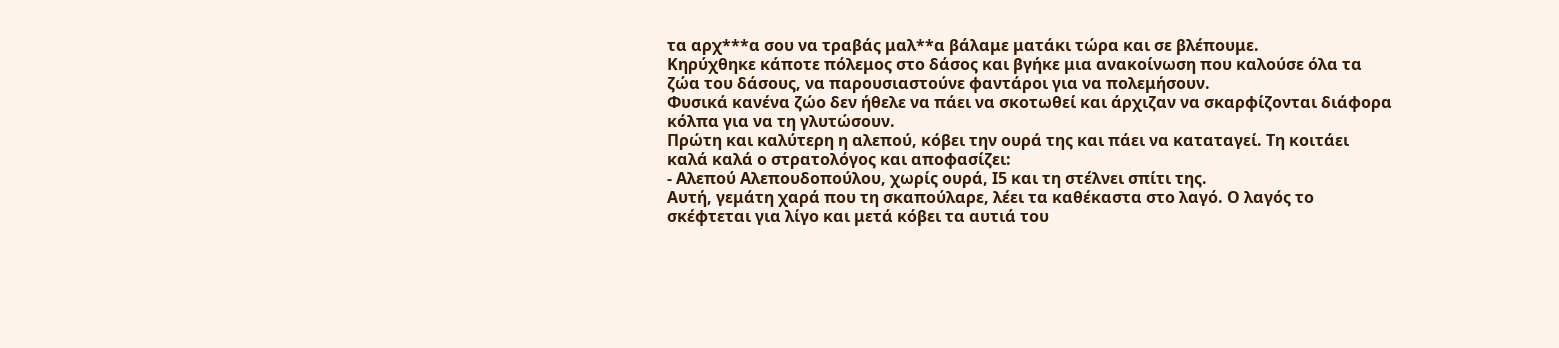τα αρχ***α σου να τραβάς μαλ**α βάλαμε ματάκι τώρα και σε βλέπουμε.
Κηρύχθηκε κάποτε πόλεμος στο δάσος και βγήκε μια ανακοίνωση που καλούσε όλα τα ζώα του δάσους, να παρουσιαστούνε φαντάροι για να πολεμήσουν.
Φυσικά κανένα ζώο δεν ήθελε να πάει να σκοτωθεί και άρχιζαν να σκαρφίζονται διάφορα κόλπα για να τη γλυτώσουν.
Πρώτη και καλύτερη η αλεπού, κόβει την ουρά της και πάει να καταταγεί. Τη κοιτάει καλά καλά ο στρατολόγος και αποφασίζει:
- Αλεπού Αλεπουδοπούλου, χωρίς ουρά, Ι5 και τη στέλνει σπίτι της.
Αυτή, γεμάτη χαρά που τη σκαπούλαρε, λέει τα καθέκαστα στο λαγό. Ο λαγός το σκέφτεται για λίγο και μετά κόβει τα αυτιά του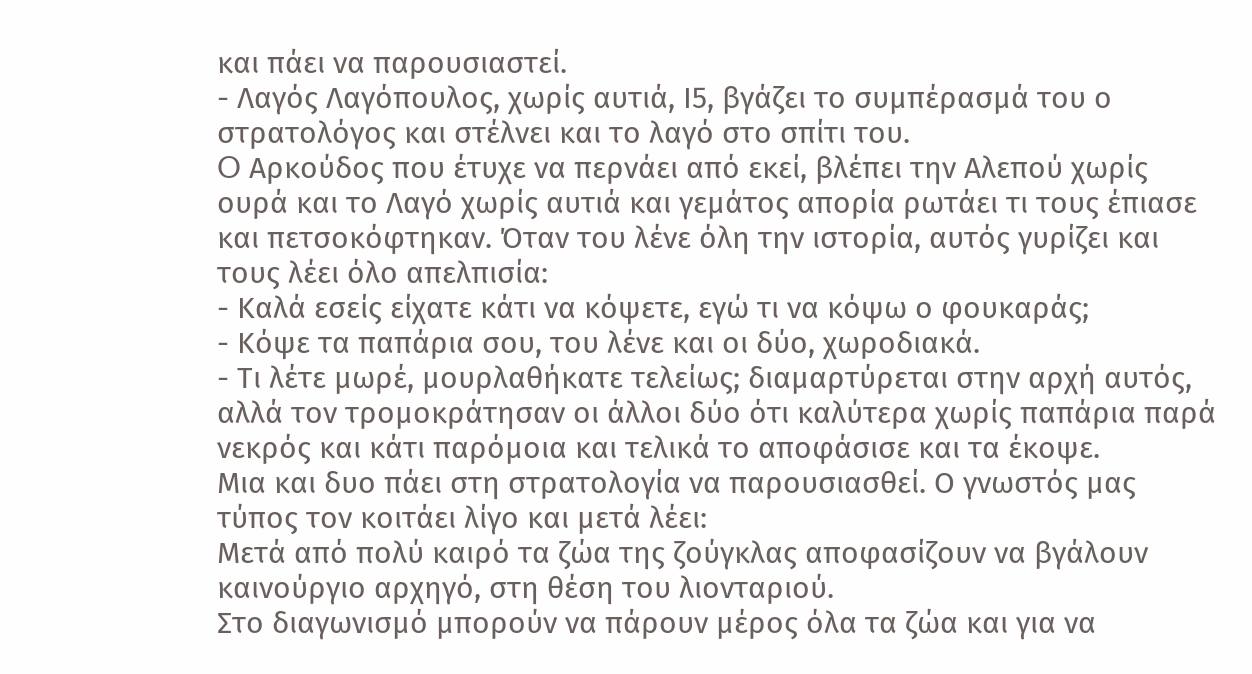και πάει να παρουσιαστεί.
- Λαγός Λαγόπουλος, χωρίς αυτιά, Ι5, βγάζει το συμπέρασμά του ο στρατολόγος και στέλνει και το λαγό στο σπίτι του.
O Αρκούδος που έτυχε να περνάει από εκεί, βλέπει την Αλεπού χωρίς ουρά και το Λαγό χωρίς αυτιά και γεμάτος απορία ρωτάει τι τους έπιασε και πετσοκόφτηκαν. Όταν του λένε όλη την ιστορία, αυτός γυρίζει και τους λέει όλο απελπισία:
- Καλά εσείς είχατε κάτι να κόψετε, εγώ τι να κόψω ο φουκαράς;
- Κόψε τα παπάρια σου, του λένε και οι δύο, χωροδιακά.
- Τι λέτε μωρέ, μουρλαθήκατε τελείως; διαμαρτύρεται στην αρχή αυτός, αλλά τον τρομοκράτησαν οι άλλοι δύο ότι καλύτερα χωρίς παπάρια παρά νεκρός και κάτι παρόμοια και τελικά το αποφάσισε και τα έκοψε.
Μια και δυο πάει στη στρατολογία να παρουσιασθεί. Ο γνωστός μας τύπος τον κοιτάει λίγο και μετά λέει:
Μετά από πολύ καιρό τα ζώα της ζούγκλας αποφασίζουν να βγάλουν καινούργιο αρχηγό, στη θέση του λιονταριού.
Στο διαγωνισμό μπορούν να πάρουν μέρος όλα τα ζώα και για να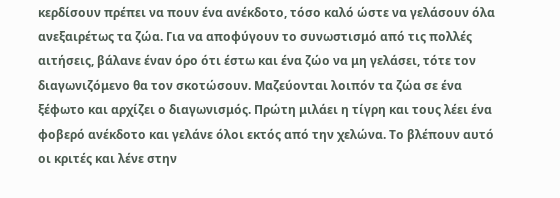κερδίσουν πρέπει να πουν ένα ανέκδοτο, τόσο καλό ώστε να γελάσουν όλα ανεξαιρέτως τα ζώα. Για να αποφύγουν το συνωστισμό από τις πολλές αιτήσεις, βάλανε έναν όρο ότι έστω και ένα ζώο να μη γελάσει, τότε τον διαγωνιζόμενο θα τον σκοτώσουν. Μαζεύονται λοιπόν τα ζώα σε ένα ξέφωτο και αρχίζει ο διαγωνισμός. Πρώτη μιλάει η τίγρη και τους λέει ένα φοβερό ανέκδοτο και γελάνε όλοι εκτός από την χελώνα. Το βλέπουν αυτό οι κριτές και λένε στην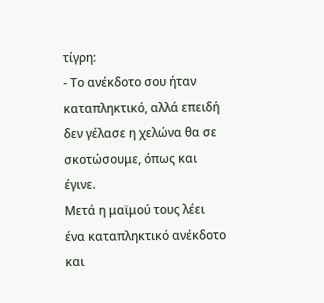τίγρη:
- Το ανέκδοτο σου ήταν καταπληκτικό, αλλά επειδή δεν γέλασε η χελώνα θα σε σκοτώσουμε, όπως και έγινε.
Μετά η μαϊμού τους λέει ένα καταπληκτικό ανέκδοτο και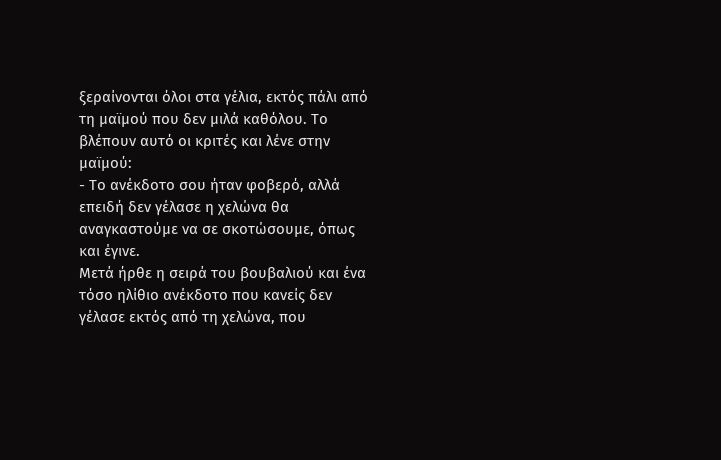ξεραίνονται όλοι στα γέλια, εκτός πάλι από τη μαϊμού που δεν μιλά καθόλου. Το βλέπουν αυτό οι κριτές και λένε στην μαϊμού:
- Το ανέκδοτο σου ήταν φοβερό, αλλά επειδή δεν γέλασε η χελώνα θα αναγκαστούμε να σε σκοτώσουμε, όπως και έγινε.
Μετά ήρθε η σειρά του βουβαλιού και ένα τόσο ηλίθιο ανέκδοτο που κανείς δεν γέλασε εκτός από τη χελώνα, που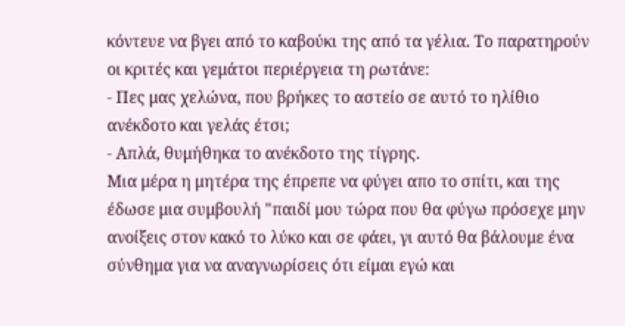κόντευε να βγει από το καβούκι της από τα γέλια. Το παρατηρούν οι κριτές και γεμάτοι περιέργεια τη ρωτάνε:
- Πες μας χελώνα, που βρήκες το αστείο σε αυτό το ηλίθιο ανέκδοτο και γελάς έτσι;
- Απλά, θυμήθηκα το ανέκδοτο της τίγρης.
Μια μέρα η μητέρα της έπρεπε να φύγει απο το σπίτι, και της έδωσε μια συμβουλή "παιδί μου τώρα που θα φύγω πρόσεχε μην ανοίξεις στον κακό το λύκο και σε φάει, γι αυτό θα βάλουμε ένα σύνθημα για να αναγνωρίσεις ότι είμαι εγώ και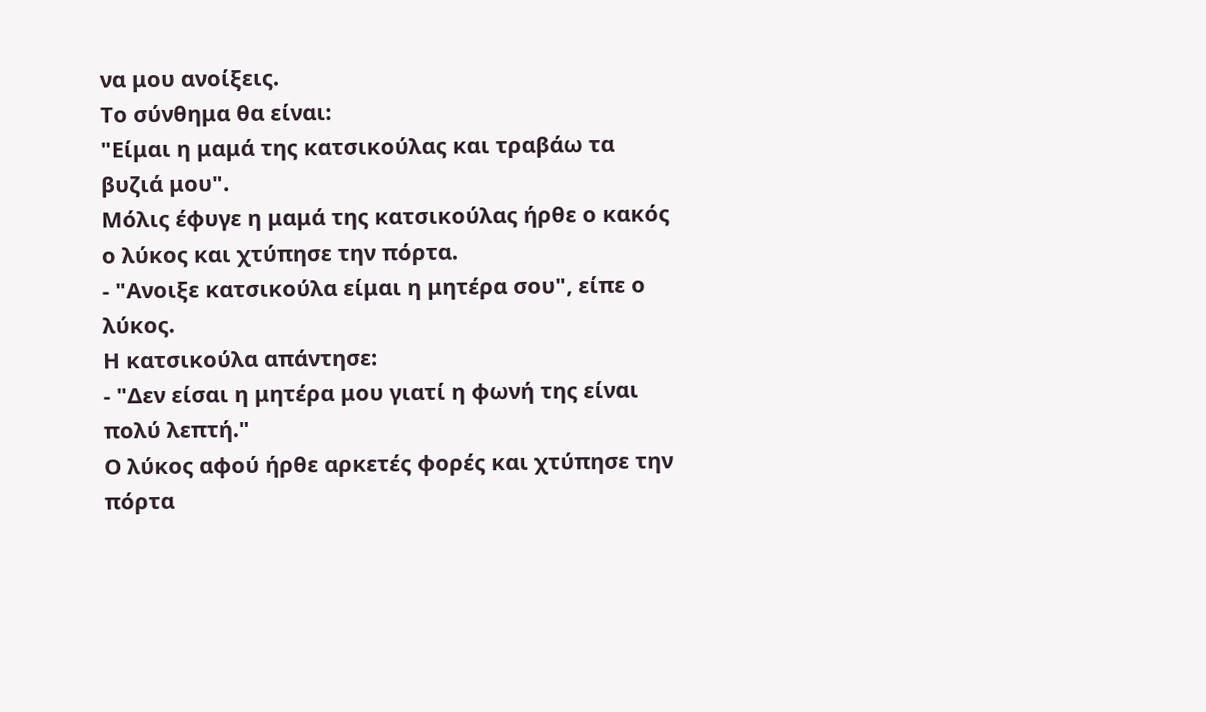να μου ανοίξεις.
Το σύνθημα θα είναι:
"Είμαι η μαμά της κατσικούλας και τραβάω τα βυζιά μου".
Μόλις έφυγε η μαμά της κατσικούλας ήρθε ο κακός ο λύκος και χτύπησε την πόρτα.
- "Ανοιξε κατσικούλα είμαι η μητέρα σου", είπε ο λύκος.
Η κατσικούλα απάντησε:
- "Δεν είσαι η μητέρα μου γιατί η φωνή της είναι πολύ λεπτή."
Ο λύκος αφού ήρθε αρκετές φορές και χτύπησε την πόρτα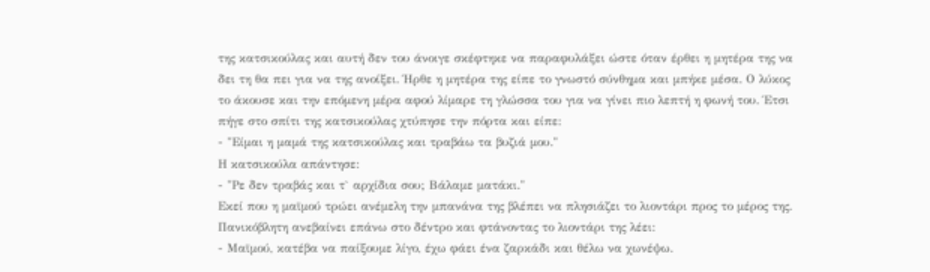της κατσικούλας και αυτή δεν του άνοιγε σκέφτηκε να παραφυλάξει ώστε όταν έρθει η μητέρα της να δει τη θα πει για να της ανοίξει. Ήρθε η μητέρα της είπε το γνωστό σύνθημα και μπήκε μέσα. Ο λύκος το άκουσε και την επόμενη μέρα αφού λίμαρε τη γλώσσα του για να γίνει πιο λεπτή η φωνή του. Έτσι πήγε στο σπίτι της κατσικούλας χτύπησε την πόρτα και είπε:
- "Είμαι η μαμά της κατσικούλας και τραβάω τα βυζιά μου."
Η κατσικούλα απάντησε:
- "Ρε δεν τραβάς και τ` αρχίδια σου; Βάλαμε ματάκι."
Εκεί που η μαϊμού τρώει ανέμελη την μπανάνα της βλέπει να πλησιάζει το λιοντάρι προς το μέρος της. Πανικόβλητη ανεβαίνει επάνω στο δέντρο και φτάνοντας το λιοντάρι της λέει:
- Μαϊμού, κατέβα να παίξουμε λίγο, έχω φάει ένα ζαρκάδι και θέλω να χωνέψω.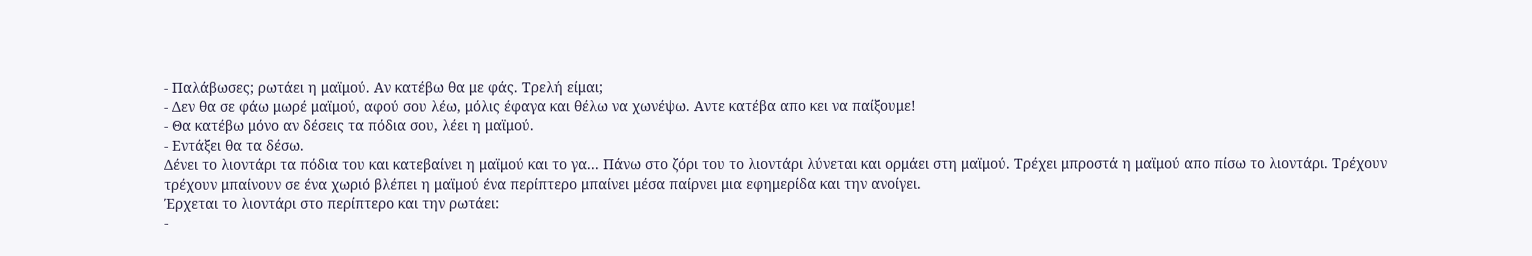- Παλάβωσες; ρωτάει η μαϊμού. Αν κατέβω θα με φάς. Τρελή είμαι;
- Δεν θα σε φάω μωρέ μαϊμού, αφού σου λέω, μόλις έφαγα και θέλω να χωνέψω. Αντε κατέβα απο κει να παίξουμε!
- Θα κατέβω μόνο αν δέσεις τα πόδια σου, λέει η μαϊμού.
- Εντάξει θα τα δέσω.
Δένει το λιοντάρι τα πόδια του και κατεβαίνει η μαϊμού και το γα... Πάνω στο ζόρι του το λιοντάρι λύνεται και ορμάει στη μαϊμού. Τρέχει μπροστά η μαϊμού απο πίσω το λιοντάρι. Τρέχουν τρέχουν μπαίνουν σε ένα χωριό βλέπει η μαϊμού ένα περίπτερο μπαίνει μέσα παίρνει μια εφημερίδα και την ανοίγει.
Έρχεται το λιοντάρι στο περίπτερο και την ρωτάει:
-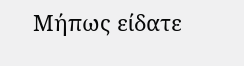Μήπως είδατε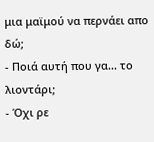μια μαϊμού να περνάει απο δώ;
- Ποιά αυτή που γα... το λιοντάρι;
- Όχι ρε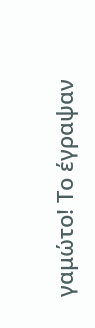γαμώτο! Το έγραψαν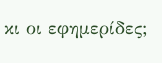κι οι εφημερίδες;